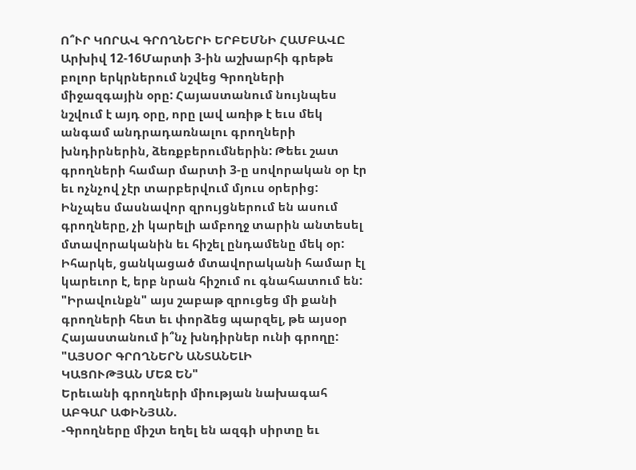Ո՞ՒՐ ԿՈՐԱՎ ԳՐՈՂՆԵՐԻ ԵՐԲԵՄՆԻ ՀԱՄԲԱՎԸ
Արխիվ 12-16Մարտի 3-ին աշխարհի գրեթե բոլոր երկրներում նշվեց Գրողների միջազգային օրը: Հայաստանում նույնպես նշվում է այդ օրը, որը լավ առիթ է եւս մեկ անգամ անդրադառնալու գրողների խնդիրներին, ձեռքբերումներին: Թեեւ շատ գրողների համար մարտի 3-ը սովորական օր էր եւ ոչնչով չէր տարբերվում մյուս օրերից: Ինչպես մասնավոր զրույցներում են ասում գրողները, չի կարելի ամբողջ տարին անտեսել մտավորականին եւ հիշել ընդամենը մեկ օր: Իհարկե, ցանկացած մտավորականի համար էլ կարեւոր է, երբ նրան հիշում ու գնահատում են:
"Իրավունքն" այս շաբաթ զրուցեց մի քանի գրողների հետ եւ փորձեց պարզել, թե այսօր Հայաստանում ի՞նչ խնդիրներ ունի գրողը:
"ԱՅՍՕՐ ԳՐՈՂՆԵՐՆ ԱՆՏԱՆԵԼԻ
ԿԱՑՈՒԹՅԱՆ ՄԵՋ ԵՆ"
Երեւանի գրողների միության նախագահ ԱԲԳԱՐ ԱՓԻՆՅԱՆ.
-Գրողները միշտ եղել են ազգի սիրտը եւ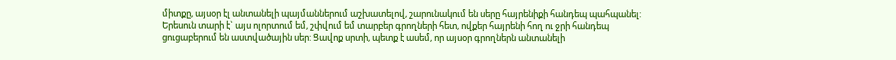միտքը, այսօր էլ անտանելի պայմաններում աշխատելով, շարունակում են սերը հայրենիքի հանդեպ պահպանել: Երեսուն տարի է` այս ոլորտում եմ, շփվում եմ տարբեր գրողների հետ, ովքեր հայրենի հող ու ջրի հանդեպ ցուցաբերում են աստվածային սեր: Ցավոք սրտի, պետք է ասեմ, որ այսօր գրողներն անտանելի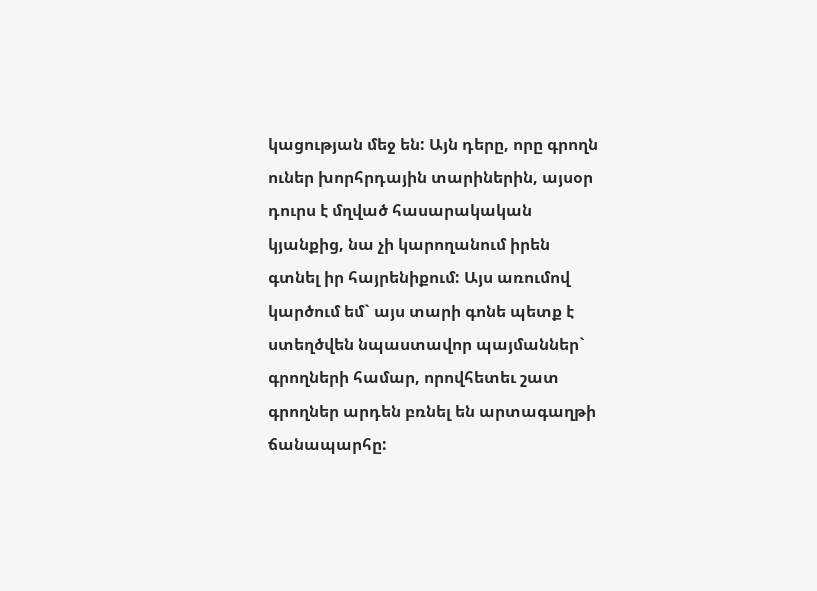կացության մեջ են: Այն դերը, որը գրողն ուներ խորհրդային տարիներին, այսօր դուրս է մղված հասարակական կյանքից, նա չի կարողանում իրեն գտնել իր հայրենիքում: Այս առումով կարծում եմ` այս տարի գոնե պետք է ստեղծվեն նպաստավոր պայմաններ` գրողների համար, որովհետեւ շատ գրողներ արդեն բռնել են արտագաղթի ճանապարհը: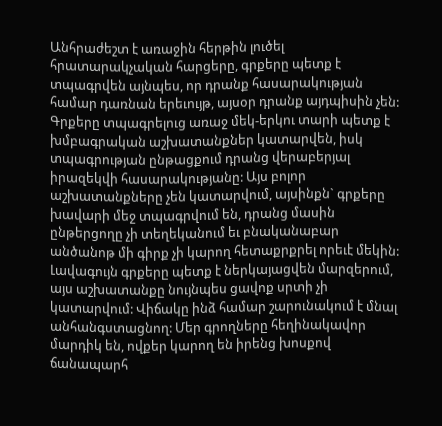Անհրաժեշտ է առաջին հերթին լուծել հրատարակչական հարցերը, գրքերը պետք է տպագրվեն այնպես, որ դրանք հասարակության համար դառնան երեւույթ, այսօր դրանք այդպիսին չեն: Գրքերը տպագրելուց առաջ մեկ-երկու տարի պետք է խմբագրական աշխատանքներ կատարվեն, իսկ տպագրության ընթացքում դրանց վերաբերյալ իրազեկվի հասարակությանը: Այս բոլոր աշխատանքները չեն կատարվում, այսինքն` գրքերը խավարի մեջ տպագրվում են, դրանց մասին ընթերցողը չի տեղեկանում եւ բնականաբար անծանոթ մի գիրք չի կարող հետաքրքրել որեւէ մեկին: Լավագույն գրքերը պետք է ներկայացվեն մարզերում, այս աշխատանքը նույնպես ցավոք սրտի չի կատարվում: Վիճակը ինձ համար շարունակում է մնալ անհանգստացնող: Մեր գրողները հեղինակավոր մարդիկ են, ովքեր կարող են իրենց խոսքով ճանապարհ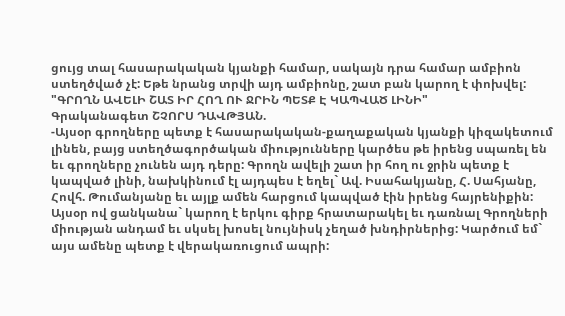ցույց տալ հասարակական կյանքի համար, սակայն դրա համար ամբիոն ստեղծված չէ: Եթե նրանց տրվի այդ ամբիոնը, շատ բան կարող է փոխվել:
"ԳՐՈՂՆ ԱՎԵԼԻ ՇԱՏ ԻՐ ՀՈՂ ՈՒ ՋՐԻՆ ՊԵՏՔ Է ԿԱՊՎԱԾ ԼԻՆԻ"
Գրականագետ ՇՉՈՐՍ ԴԱՎԹՅԱՆ.
-Այսօր գրողները պետք է հասարակական-քաղաքական կյանքի կիզակետում լինեն, բայց ստեղծագործական միությունները կարծես թե իրենց սպառել են եւ գրողները չունեն այդ դերը: Գրողն ավելի շատ իր հող ու ջրին պետք է կապված լինի, նախկինում էլ այդպես է եղել` Ավ. Իսահակյանը, Հ. Սահյանը, Հովհ. Թումանյանը եւ այլք ամեն հարցում կապված էին իրենց հայրենիքին: Այսօր ով ցանկանա` կարող է երկու գիրք հրատարակել եւ դառնալ Գրողների միության անդամ եւ սկսել խոսել նույնիսկ չեղած խնդիրներից: Կարծում եմ` այս ամենը պետք է վերակառուցում ապրի: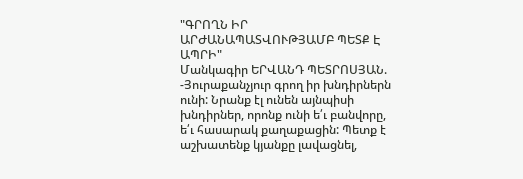"ԳՐՈՂՆ ԻՐ ԱՐԺԱՆԱՊԱՏՎՈՒԹՅԱՄԲ ՊԵՏՔ Է ԱՊՐԻ"
Մանկագիր ԵՐՎԱՆԴ ՊԵՏՐՈՍՅԱՆ.
-Յուրաքանչյուր գրող իր խնդիրներն ունի: Նրանք էլ ունեն այնպիսի խնդիրներ, որոնք ունի ե՛ւ բանվորը, ե՛ւ հասարակ քաղաքացին: Պետք է աշխատենք կյանքը լավացնել,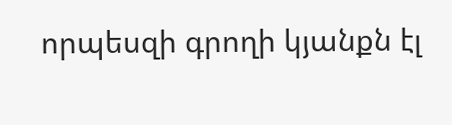որպեսզի գրողի կյանքն էլ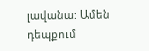լավանա: Ամեն դեպքում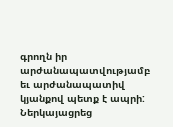գրողն իր արժանապատվությամբ եւ արժանապատիվ կյանքով պետք է ապրի:
Ներկայացրեց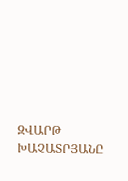ԶՎԱՐԹ ԽԱՉԱՏՐՅԱՆԸ